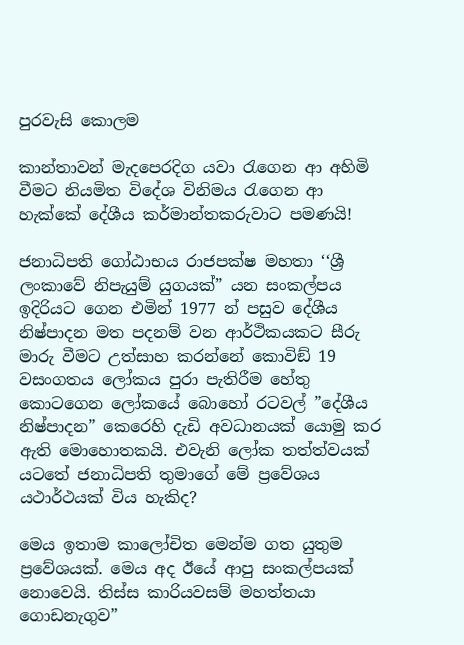පුරවැසි කොලම

කාන්තාවන් මැදපෙරදිග යවා රැගෙන ආ අහිමි වීමට නියමිත විදේශ විනිමය රැගෙන ආ හැක්කේ දේශීය කර්මාන්තකරුවාට පමණයි!

ජනාධිපති ගෝඨාභය රාජපක්ෂ මහතා ‘‘ශ්‍රී ලංකාවේ නිපැයුම් යුගයක්” යන සංකල්පය ඉදිරියට ගෙන එමින් 1977 න් පසුව දේශීය නිෂ්පාදන මත පදනම් වන ආර්ථිකයකට සීරු මාරු වීමට උත්සාහ කරන්නේ කොවිඞ් 19 වසංගතය ලෝකය පුරා පැතිරීම හේතු කොටගෙන ලෝකයේ බොහෝ රටවල් ”දේශීය නිෂ්පාදන” කෙරෙහි දැඩි අවධානයක් යොමු කර ඇති මොහොතකයි. එවැනි ලෝක තත්ත්වයක් යටතේ ජනාධිපති තුමාගේ මේ ප්‍රවේශය යථාර්ථයක් විය හැකිද?

මෙය ඉතාම කාලෝචිත මෙන්ම ගත යුතුම ප්‍රවේශයක්. මෙය අද ඊයේ ආපු සංකල්පයක් නොවෙයි. තිස්ස කාරියවසම් මහත්තයා ගොඩනැගුව”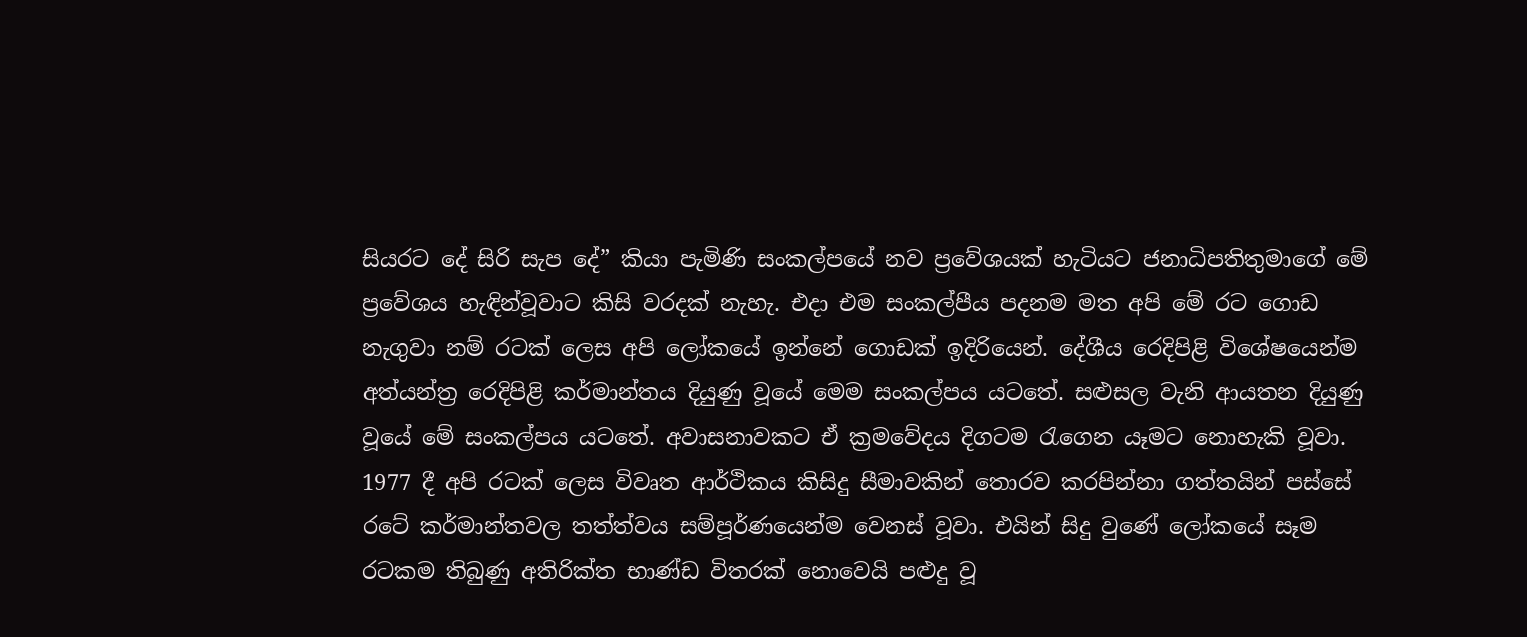සියරට දේ සිරි සැප දේ” කියා පැමිණි සංකල්පයේ නව ප්‍රවේශයක් හැටියට ජනාධිපතිතුමාගේ මේ ප්‍රවේශය හැඳින්වූවාට කිසි වරදක් නැහැ. එදා එම සංකල්පීය පදනම මත අපි මේ රට ගොඩ නැගුවා නම් රටක් ලෙස අපි ලෝකයේ ඉන්නේ ගොඩක් ඉදිරියෙන්. දේශීය රෙදිපිළි විශේෂයෙන්ම අත්යන්ත්‍ර රෙදිපිළි කර්මාන්තය දියුණු වූයේ මෙම සංකල්පය යටතේ. සළුසල වැනි ආයතන දියුණු වූයේ මේ සංකල්පය යටතේ. අවාසනාවකට ඒ ක්‍රමවේදය දිගටම රැගෙන යෑමට නොහැකි වූවා. 1977 දී අපි රටක් ලෙස විවෘත ආර්ථිකය කිසිදු සීමාවකින් තොරව කරපින්නා ගත්තයින් පස්සේ රටේ කර්මාන්තවල තත්ත්වය සම්පූර්ණයෙන්ම වෙනස් වූවා. එයින් සිදු වුණේ ලෝකයේ සෑම රටකම තිබුණු අතිරික්ත භාණ්ඩ විතරක් නොවෙයි පළුදු වූ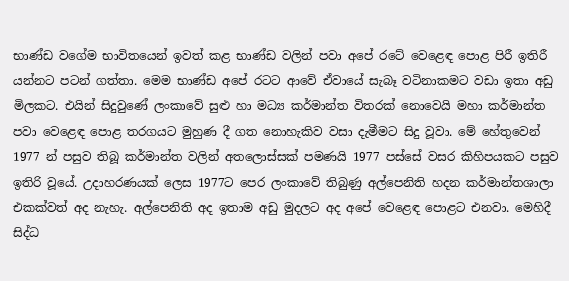භාණ්ඩ වගේම භාවිතයෙන් ඉවත් කළ භාණ්ඩ වලින් පවා අපේ රටේ වෙළෙඳ පොළ පිරී ඉතිරී යන්නට පටන් ගත්තා. මෙම භාණ්ඩ අපේ රටට ආවේ ඒවායේ සැබෑ වටිනාකමට වඩා ඉතා අඩු මිලකට. එයින් සිදුවුණේ ලංකාවේ සුළු හා මධ්‍ය කර්මාන්ත විතරක් නොවෙයි මහා කර්මාන්ත පවා වෙළෙඳ පොළ තරගයට මුහුණ දී ගත නොහැකිව වසා දැමීමට සිදු වූවා. මේ හේතුවෙන් 1977 න් පසුව තිබූ කර්මාන්ත වලින් අතලොස්සක් පමණයි 1977 පස්සේ වසර කිහිපයකට පසුව ඉතිරි වූයේ. උදාහරණයක් ලෙස 1977ට පෙර ලංකාවේ තිබුණු අල්පෙනිති හදන කර්මාන්තශාලා එකක්වත් අද නැහැ. අල්පෙනිති අද ඉතාම අඩු මුදලට අද අපේ වෙළෙඳ පොළට එනවා. මෙහිදී සිද්ධ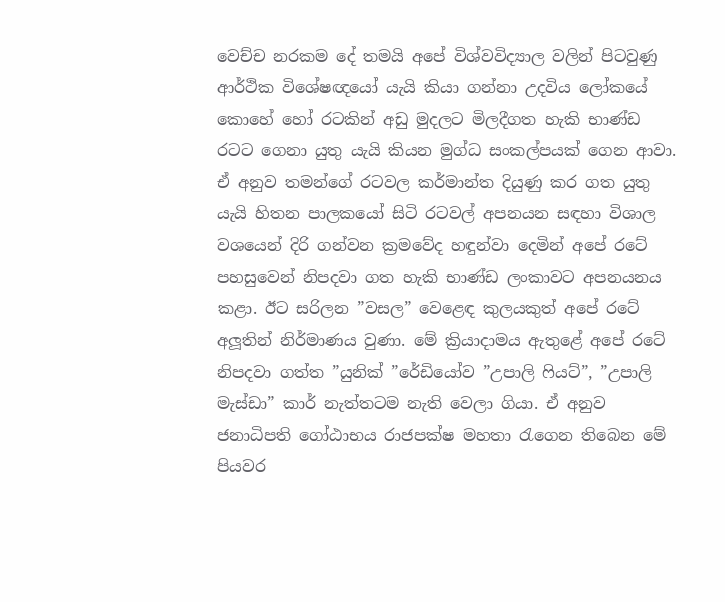වෙච්ච නරකම දේ තමයි අපේ විශ්වවිද්‍යාල වලින් පිටවුණු ආර්ථික විශේෂඥයෝ යැයි කියා ගන්නා උදවිය ලෝකයේ කොහේ හෝ රටකින් අඩු මුදලට මිලදීගත හැකි භාණ්ඩ රටට ගෙනා යුතු යැයි කියන මුග්ධ සංකල්පයක් ගෙන ආවා. ඒ අනුව තමන්ගේ රටවල කර්මාන්ත දියුණු කර ගත යුතු යැයි හිතන පාලකයෝ සිටි රටවල් අපනයන සඳහා විශාල වශයෙන් දිරි ගන්වන ක්‍රමවේද හඳුන්වා දෙමින් අපේ රටේ පහසුවෙන් නිපදවා ගත හැකි භාණ්ඩ ලංකාවට අපනයනය කළා. ඊට සරිලන ”වසල” වෙළෙඳ කුලයකුත් අපේ රටේ අලූතින් නිර්මාණය වුණා. මේ ක්‍රියාදාමය ඇතුළේ අපේ රටේ නිපදවා ගත්ත ”යුනික් ”රේඩියෝව ”උපාලි ෆියට්”, ”උපාලි මැස්ඩා” කාර් නැත්තටම නැති වෙලා ගියා. ඒ අනුව ජනාධිපති ගෝඨාභය රාජපක්ෂ මහතා රැගෙන තිබෙන මේ පියවර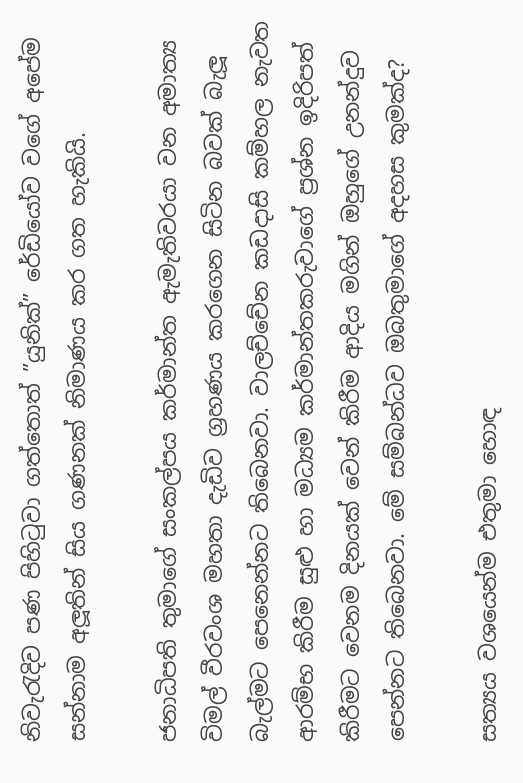නිවැරැදිව පණ පිහිටුවා ගත්තොත් ”යුනික්” රේඩියෝව වගේ අපේම සන්නාම අලූතින් සිය ගණනක් නිමාණය කර ගත හැකියි.

ජනාධිපති තුමාගේ සංකල්පය කර්මාන්ත ඇමැතිවරයා වන අමාත්‍ය විමල් වීරවංශ මහතා දැඩිව ග්‍රහණය කරගෙන සිටින බවක් බැලූ බැල්මට පෙනෙන්නට තිබෙනවා. වාලච්චේන කඩදාසි කම්හල නැවත ආරම්භ කිරීම සුළු හා මධ්‍යම කර්මාන්තකරුවාගේ ප්‍රශ්න ඉදිරිපත් කිරීමට වෙනම දිනයක් වෙන් කිරීම ආදිය මගින් ඔහුගේ උනන්දුව පෙන්නට තිබෙනවා. මේ සම්බන්ධව ඔබතුමාගේ අදහස කුමක්ද?

සත්‍යය වශයෙන්ම එතුමා හොඳ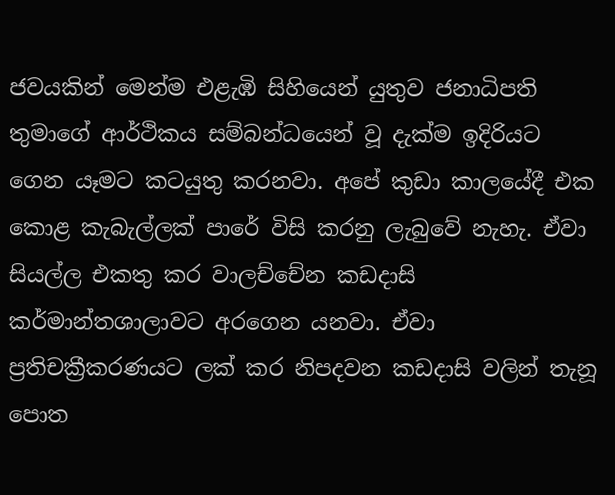ජවයකින් මෙන්ම එළැඹි සිහියෙන් යුතුව ජනාධිපති තුමාගේ ආර්ථිකය සම්බන්ධයෙන් වූ දැක්ම ඉදිරියට ගෙන යෑමට කටයුතු කරනවා. අපේ කුඩා කාලයේදී එක කොළ කැබැල්ලක් පාරේ විසි කරනු ලැබුවේ නැහැ. ඒවා සියල්ල එකතු කර වාලච්චේන කඩදාසි කර්මාන්තශාලාවට අරගෙන යනවා. ඒවා ප්‍රතිචක්‍රීකරණයට ලක් කර නිපදවන කඩදාසි වලින් තැනූ පොත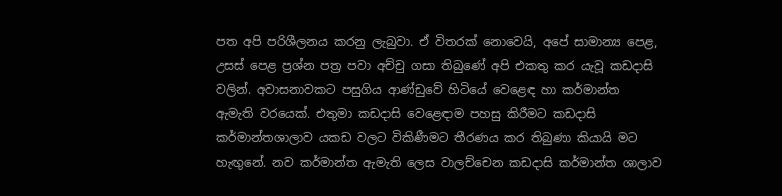පත අපි පරිශීලනය කරනු ලැබුවා. ඒ විතරක් නොවෙයි, අපේ සාමාන්‍ය පෙළ, උසස් පෙළ ප්‍රශ්න පත්‍ර පවා අච්චු ගසා තිබුණේ අපි එකතු කර යැවූ කඩදාසි වලින්. අවාසනාවකට පසුගිය ආණ්ඩුවේ හිටියේ වෙළෙඳ හා කර්මාන්ත ඇමැති වරයෙක්. එතුමා කඩදාසි වෙළෙඳාම පහසු කිරීමට කඩදාසි කර්මාන්තශාලාව යකඩ වලට විකිණීමට තීරණය කර තිබුණා කියායි මට හැඟුනේ. නව කර්මාන්ත ඇමැති ලෙස වාලච්චෙන කඩදාසි කර්මාන්ත ශාලාව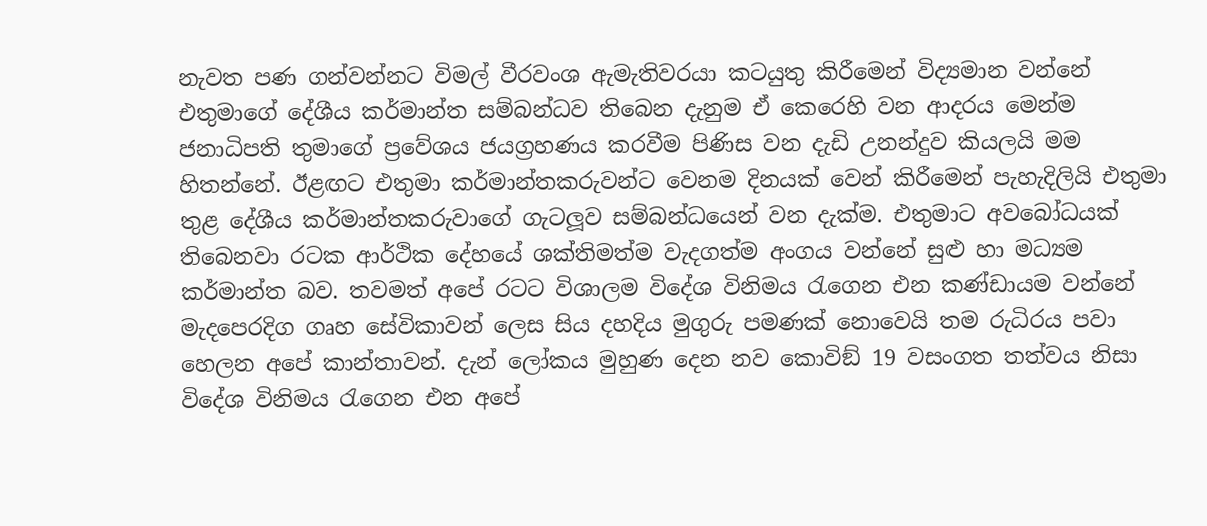නැවත පණ ගන්වන්නට විමල් වීරවංශ ඇමැතිවරයා කටයුතු කිරීමෙන් විද්‍යමාන වන්නේ එතුමාගේ දේශීය කර්මාන්ත සම්බන්ධව තිබෙන දැනුම ඒ කෙරෙහි වන ආදරය මෙන්ම ජනාධිපති තුමාගේ ප්‍රවේශය ජයග්‍රහණය කරවීම පිණිස වන දැඩි උනන්දුව කියලයි මම හිතන්නේ. ඊළඟට එතුමා කර්මාන්තකරුවන්ට වෙනම දිනයක් වෙන් කිරීමෙන් පැහැදිලියි එතුමා තුළ දේශීය කර්මාන්තකරුවාගේ ගැටලූව සම්බන්ධයෙන් වන දැක්ම. එතුමාට අවබෝධයක් තිබෙනවා රටක ආර්ථික දේහයේ ශක්තිමත්ම වැදගත්ම අංගය වන්නේ සුළු හා මධ්‍යම කර්මාන්ත බව. තවමත් අපේ රටට විශාලම විදේශ විනිමය රැගෙන එන කණ්ඩායම වන්නේ මැදපෙරදිග ගෘහ සේවිකාවන් ලෙස සිය දහදිය මුගුරු පමණක් නොවෙයි තම රුධිරය පවා හෙලන අපේ කාන්තාවන්. දැන් ලෝකය මුහුණ දෙන නව කොවිඞ් 19 වසංගත තත්වය නිසා විදේශ විනිමය රැගෙන එන අපේ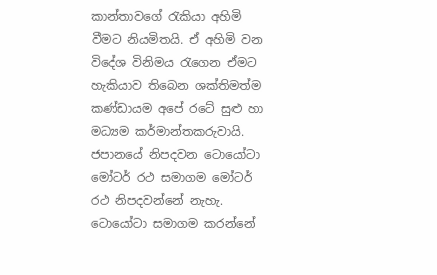කාන්තාවගේ රැකියා අහිමි වීමට නියමිතයි. ඒ අහිමි වන විදේශ විනිමය රැගෙන ඒමට හැකියාව තිබෙන ශක්තිමත්ම කණ්ඩායම අපේ රටේ සුළු හා මධ්‍යම කර්මාන්තකරුවායි. ජපානයේ නිපදවන ටොයෝටා මෝටර් රථ සමාගම මෝටර් රථ නිපදවන්නේ නැහැ. ටොයෝටා සමාගම කරන්නේ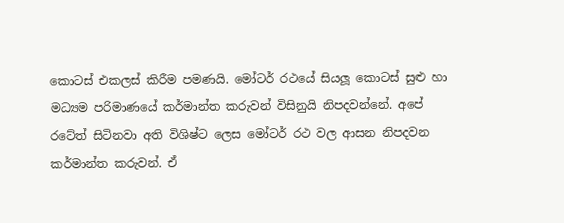කොටස් එකලස් කිරීම පමණයි. මෝටර් රථයේ සියලූ කොටස් සුළු හා මධ්‍යම පරිමාණයේ කර්මාන්ත කරුවන් විසිනුයි නිපදවන්නේ. අපේ රටේත් සිටිනවා අති විශිෂ්ට ලෙස මෝටර් රථ වල ආසන නිපදවන කර්මාන්ත කරුවන්. ඒ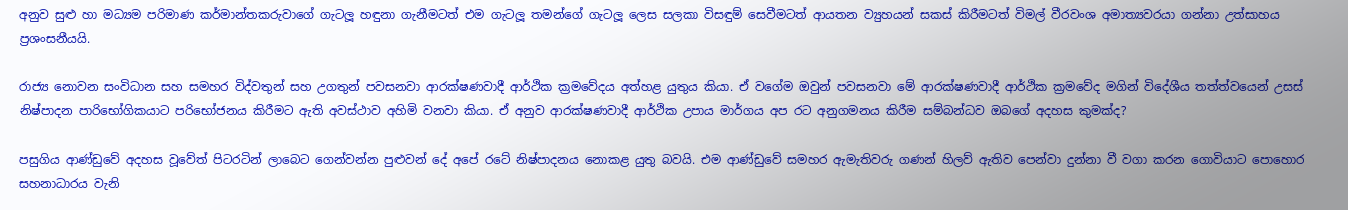අනුව සුළු හා මධ්‍යම පරිමාණ කර්මාන්තකරුවාගේ ගැටලූ හඳුනා ගැනීමටත් එම ගැටලූ තමන්ගේ ගැටලූ ලෙස සලකා විසඳුම් සෙවීමටත් ආයතන ව්‍යුහයන් සකස් කිරීමටත් විමල් වීරවංශ අමාත්‍යවරයා ගන්නා උත්සාහය ප්‍රශංසනීයයි.

රාජ්‍ය නොවන සංවිධාන සහ සමහර විද්වතුන් සහ උගතුන් පවසනවා ආරක්ෂණවාදී ආර්ථික ක්‍රමවේදය අත්හළ යුතුය කියා. ඒ වගේම ඔවුන් පවසනවා මේ ආරක්ෂණවාදී ආර්ථික ක්‍රමවේද මගින් විදේශීය තත්ත්වයෙන් උසස් නිෂ්පාදන පාරිභෝගිකයාට පරිභෝජනය කිරීමට ඇති අවස්ථාව අහිමි වනවා කියා. ඒ අනුව ආරක්ෂණවාදී ආර්ථික උපාය මාර්ගය අප රට අනුගමනය කිරීම සම්බන්ධව ඔබගේ අදහස කුමක්ද?

පසුගිය ආණ්ඩුවේ අදහස වූවේත් පිටරටින් ලාබෙට ගෙන්වන්න පුළුවන් දේ අපේ රටේ නිෂ්පාදනය නොකළ යුතු බවයි. එම ආණ්ඩුවේ සමහර ඇමැතිවරු ගණන් හිලව් ඇතිව පෙන්වා දුන්නා වී වගා කරන ගොවියාට පොහොර සහනාධාරය වැනි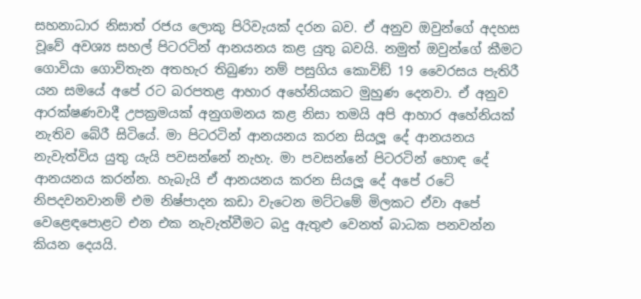සහනාධාර නිසාත් රජය ලොකු පිරිවැයක් දරන බව. ඒ අනුව ඔවුන්ගේ අදහස වූවේ අවශ්‍ය සහල් පිටරටින් ආනයනය කළ යුතු බවයි. නමුත් ඔවුන්ගේ කීමට ගොවියා ගොවිතැන අතහැර තිබුණා නම් පසුගිය කොවිඞ් 19 වෛරසය පැතිරී යන සමයේ අපේ රට බරපතළ ආහාර අහේනියකට මුහුණ දෙනවා. ඒ අනුව ආරක්ෂණවාදී උපක්‍රමයක් අනුගමනය කළ නිසා තමයි අපි ආහාර අහේනියක් නැතිව බේරී සිටියේ. මා පිටරටින් ආනයනය කරන සියලූ දේ ආනයනය නැවැත්විය යුතු යැයි පවසන්නේ නැහැ. මා පවසන්නේ පිටරටින් හොඳ දේ ආනයනය කරන්න. හැබැයි ඒ ආනයනය කරන සියලූ දේ අපේ රටේ නිපදවනවානම් එම නිෂ්පාදන කඩා වැටෙන මට්ටමේ මිලකට ඒවා අපේ වෙළෙඳපොළට එන එක නැවැත්වීමට බදු ඇතුළු වෙනත් බාධක පනවන්න කියන දෙයයි.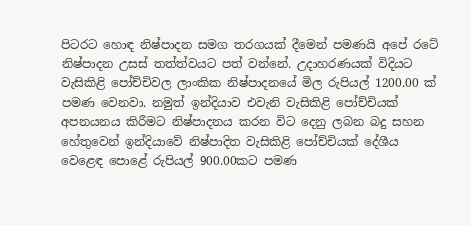පිටරට හොඳ නිෂ්පාදන සමග තරගයක් දීමෙන් පමණයි අපේ රටේ නිෂ්පාදන උසස් තත්ත්වයට පත් වන්නේ. උදාහරණයක් විදියට වැසිකිළි පෝච්චිවල ලාංකික නිෂ්පාදනයේ මිල රුපියල් 1200.00 ක් පමණ වෙනවා. නමුත් ඉන්දියාව එවැනි වැසිකිළි පෝච්චියක් අපනයනය කිරීමට නිෂ්පාදනය කරන විට දෙනු ලබන බදු සහන හේතුවෙන් ඉන්දියාවේ නිෂ්පාදිත වැසිකිළි පෝච්චියක් දේශීය වෙළෙඳ පොළේ රුපියල් 900.00කට පමණ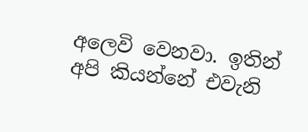අලෙවි වෙනවා. ඉතින් අපි කියන්නේ එවැනි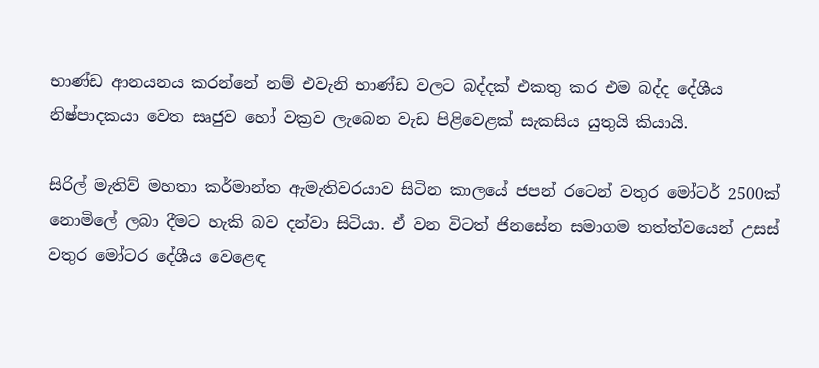භාණ්ඩ ආනයනය කරන්නේ නම් එවැනි භාණ්ඩ වලට බද්දක් එකතු කර එම බද්ද දේශීය නිෂ්පාදකයා වෙත සෘජුව හෝ වක්‍රව ලැබෙන වැඩ පිළිවෙළක් සැකසිය යුතුයි කියායි.

සිරිල් මැතිව් මහතා කර්මාන්ත ඇමැතිවරයාව සිටින කාලයේ ජපන් රටෙන් වතුර මෝටර් 2500ක් නොමිලේ ලබා දීමට හැකි බව දන්වා සිටියා. ඒ වන විටත් ජිනසේන සමාගම තත්ත්වයෙන් උසස් වතුර මෝටර දේශීය වෙළෙඳ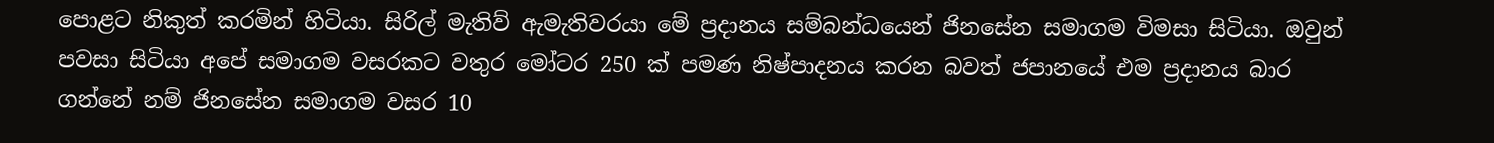පොළට නිකුත් කරමින් හිටියා. සිරිල් මැතිව් ඇමැතිවරයා මේ ප්‍රදානය සම්බන්ධයෙන් ජිනසේන සමාගම විමසා සිටියා. ඔවුන් පවසා සිටියා අපේ සමාගම වසරකට වතුර මෝටර 250 ක් පමණ නිෂ්පාදනය කරන බවත් ජපානයේ එම ප්‍රදානය බාර ගන්නේ නම් ජිනසේන සමාගම වසර 10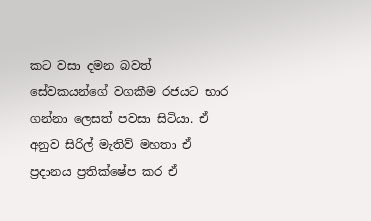කට වසා දමන බවත් සේවකයන්ගේ වගකීම රජයට භාර ගන්නා ලෙසත් පවසා සිටියා. ඒ අනුව සිරිල් මැතිව් මහතා ඒ ප්‍රදානය ප්‍රතික්ෂේප කර ඒ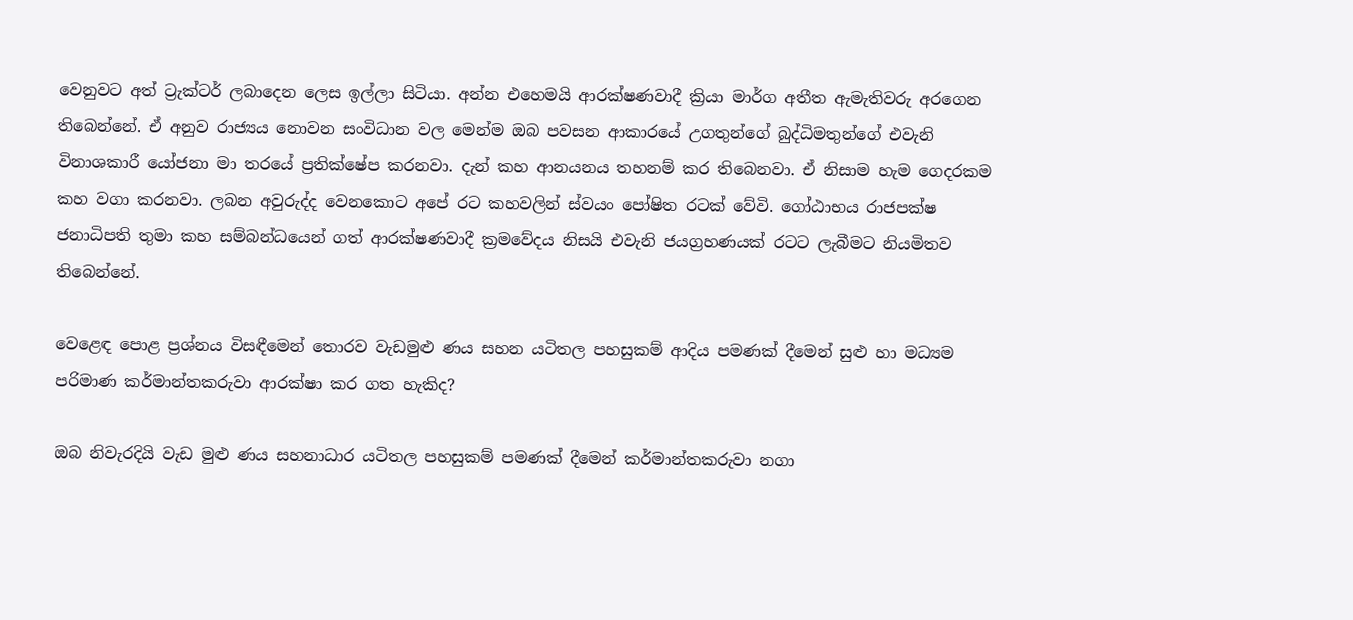වෙනුවට අත් ට්‍රැක්ටර් ලබාදෙන ලෙස ඉල්ලා සිටියා. අන්න එහෙමයි ආරක්ෂණවාදී ක්‍රියා මාර්ග අතීත ඇමැතිවරු අරගෙන තිබෙන්නේ. ඒ අනුව රාජ්‍යය නොවන සංවිධාන වල මෙන්ම ඔබ පවසන ආකාරයේ උගතුන්ගේ බුද්ධිමතුන්ගේ එවැනි විනාශකාරී යෝජනා මා තරයේ ප්‍රතික්ෂේප කරනවා. දැන් කහ ආනයනය තහනම් කර තිබෙනවා. ඒ නිසාම හැම ගෙදරකම කහ වගා කරනවා. ලබන අවුරුද්ද වෙනකොට අපේ රට කහවලින් ස්වයං පෝෂිත රටක් වේවි. ගෝඨාභය රාජපක්ෂ ජනාධිපති තුමා කහ සම්බන්ධයෙන් ගත් ආරක්ෂණවාදී ක්‍රමවේදය නිසයි එවැනි ජයග්‍රහණයක් රටට ලැබීමට නියමිතව තිබෙන්නේ.

වෙළෙඳ පොළ ප්‍රශ්නය විසඳීමෙන් තොරව වැඩමුළු ණය සහන යටිතල පහසුකම් ආදිය පමණක් දීමෙන් සුළු හා මධ්‍යම පරිමාණ කර්මාන්තකරුවා ආරක්ෂා කර ගත හැකිද?

ඔබ නිවැරදියි වැඩ මුළු ණය සහනාධාර යටිතල පහසුකම් පමණක් දීමෙන් කර්මාන්තකරුවා නගා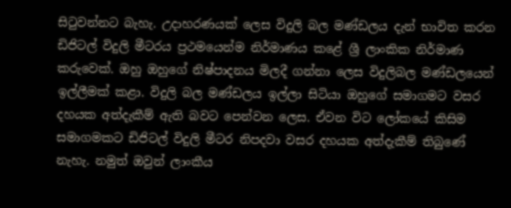සිටුවන්නට බැහැ. උදාහරණයක් ලෙස විදුලි බල මණ්ඩලය දැන් භාවිත කරන ඩිජිටල් විදුලි මීටරය ප්‍රථමයෙන්ම නිර්මාණය කළේ ශ්‍රී ලාංකික නිර්මාණ කරුවෙක්. ඔහු ඔහුගේ නිෂ්පාදනය මිලදී ගන්නා ලෙස විදුලිබල මණ්ඩලයෙන් ඉල්ලීමක් කළා. විදුලි බල මණ්ඩලය ඉල්ලා සිටියා ඔහුගේ සමාගමට වසර දහයක අත්දැකීම් ඇති බවට පෙන්වන ලෙස. ඒවන විට ලෝකයේ කිසිම සමාගමකට ඩිජිටල් විදුලි මීටර නිපදවා වසර දහයක අත්දැකීම් තිබුණේ නැහැ. නමුත් ඔවුන් ලාංකීය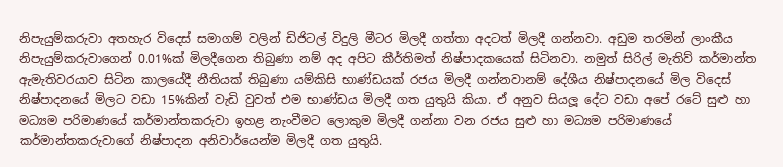නිපැයුම්කරුවා අතහැර විදෙස් සමාගම් වලින් ඩිජිටල් විදුලි මීටර මිලදී ගත්තා අදටත් මිලදී ගන්නවා. අඩුම තරමින් ලාංකීය නිපැයුම්කරුවාගෙන් 0.01%ක් මිලදීගෙන තිබුණා නම් අද අපිට කීර්තිමත් නිෂ්පාදකයෙක් සිටිනවා. නමුත් සිරිල් මැතිව් කර්මාන්ත ඇමැතිවරයාව සිටින කාලයේදී නීතියක් තිබුණා යම්කිසි භාණ්ඩයක් රජය මිලදී ගන්නවානම් දේශීය නිෂ්පාදනයේ මිල විදෙස් නිෂ්පාදනයේ මිලට වඩා 15%කින් වැඩි වුවත් එම භාණ්ඩය මිලදී ගත යුතුයි කියා. ඒ අනුව සියලූ දේට වඩා අපේ රටේ සුළු හා මධ්‍යම පරිමාණයේ කර්මාන්තකරුවා ඉහළ නැංවීමට ලොකුම මිලදී ගන්නා වන රජය සුළු හා මධ්‍යම පරිමාණයේ කර්මාන්තකරුවාගේ නිෂ්පාදන අනිවාර්යෙන්ම මිලදී ගත යුතුයි.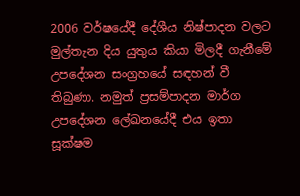2006 වර්ෂයේදී දේශීය නිෂ්පාදන වලට මුල්තැන දිය යුතුය කියා මිලදී ගැනීමේ උපදේශන සංග්‍රහයේ සඳහන් වී තිබුණා. නමුත් ප්‍රසම්පාදන මාර්ග උපදේශන ලේඛනයේදී එය ඉතා සූක්ෂම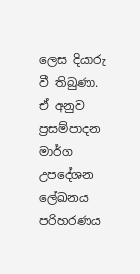ලෙස දියාරු වී තිබුණා. ඒ අනුව ප්‍රසම්පාදන මාර්ග උපදේශන ලේඛනය පරිහරණය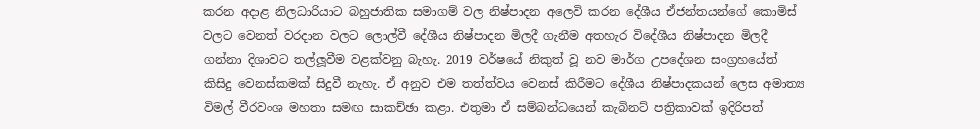කරන අදාළ නිලධාරියාට බහුජාතික සමාගම් වල නිෂ්පාදන අලෙවි කරන දේශීය ඒජන්තයන්ගේ කොමිස් වලට වෙනත් වරදාන වලට ලොල්වී දේශීය නිෂ්පාදන මිලදී ගැනීම අතහැර විදේශීය නිෂ්පාදන මිලදී ගන්නා දිශාවට තල්ලූවීම වළක්වනු බැහැ. 2019 වර්ෂයේ නිකුත් වූ නව මාර්ග උපදේශන සංග්‍රහයේත් කිසිදු වෙනස්කමක් සිදුවී නැහැ. ඒ අනුව එම තත්ත්වය වෙනස් කිරීමට දේශීය නිෂ්පාදකයන් ලෙස අමාත්‍ය විමල් වීරවංශ මහතා සමඟ සාකච්ඡා කළා. එතුමා ඒ සම්බන්ධයෙන් කැබිනට් පත්‍රිකාවක් ඉදිරිපත්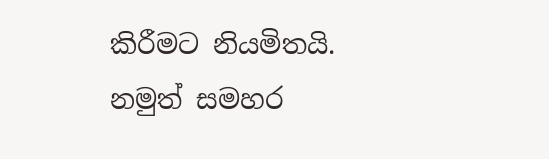කිරීමට නියමිතයි. නමුත් සමහර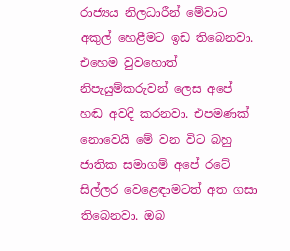රාජ්‍යය නිලධාරීන් මේවාට අකුල් හෙළීමට ඉඩ තිබෙනවා. එහෙම වුවහොත් නිපැයුම්කරුවන් ලෙස අපේ හඬ අවදි කරනවා. එපමණක් නොවෙයි මේ වන විට බහු ජාතික සමාගම් අපේ රටේ සිල්ලර වෙළෙඳාමටත් අත ගසා තිබෙනවා. ඔබ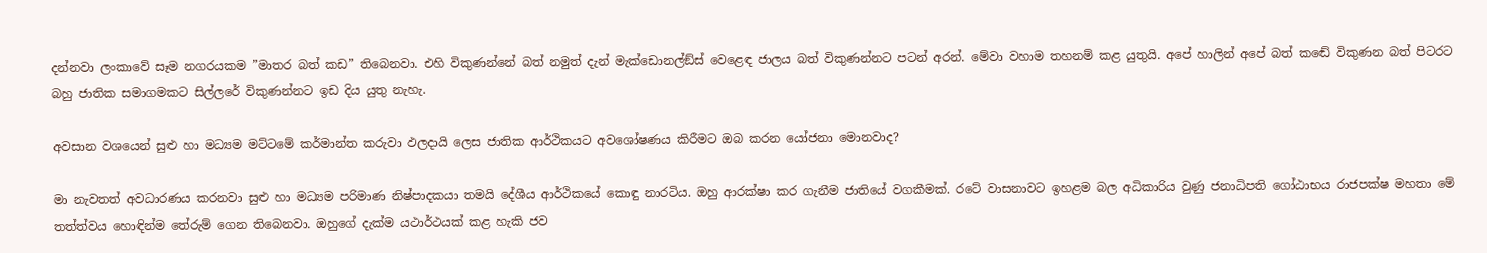දන්නවා ලංකාවේ සෑම නගරයකම ”මාතර බත් කඩ” තිබෙනවා. එහි විකුණන්නේ බත් නමුත් දැන් මැක්ඩොනල්ඞ්ස් වෙළෙඳ ජාලය බත් විකුණන්නට පටන් අරන්. මේවා වහාම තහනම් කළ යුතුයි. අපේ හාලින් අපේ බත් කඬේ විකුණන බත් පිටරට බහු ජාතික සමාගමකට සිල්ලරේ විකුණන්නට ඉඩ දිය යුතු නැහැ.

අවසාන වශයෙන් සුළු හා මධ්‍යම මට්ටමේ කර්මාන්ත කරුවා ඵලදායි ලෙස ජාතික ආර්ථිකයට අවශෝෂණය කිරීමට ඔබ කරන යෝජනා මොනවාද?

මා නැවතත් අවධාරණය කරනවා සුළු හා මධ්‍යම පරිමාණ නිෂ්පාදකයා තමයි දේශීය ආර්ථිකයේ කොඳු නාරටිය. ඔහු ආරක්ෂා කර ගැනීම ජාතියේ වගකීමක්. රටේ වාසනාවට ඉහළම බල අධිකාරිය වුණු ජනාධිපති ගෝඨාභය රාජපක්ෂ මහතා මේ තත්ත්වය හොඳින්ම තේරුම් ගෙන තිබෙනවා. ඔහුගේ දැක්ම යථාර්ථයක් කළ හැකි ජව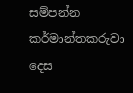සම්පන්න කර්මාන්තකරුවා දෙස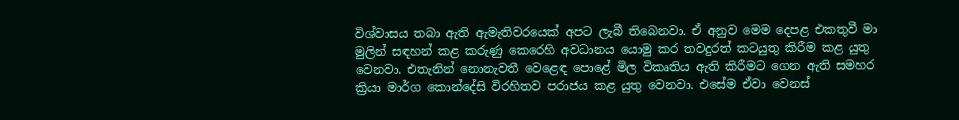විශ්වාසය තබා ඇති ඇමැතිවරයෙක් අපට ලැබී තිබෙනවා. ඒ අනුව මෙම දෙපළ එකතුවී මා මුලින් සඳහන් කළ කරුණු කෙරෙහි අවධානය යොමු කර තවදුරත් කටයුතු කිරීම කළ යුතු වෙනවා. එතැනින් නොනැවතී වෙළෙඳ පොළේ මිල විකෘතිය ඇති කිරීමට ගෙන ඇති සමහර ක්‍රියා මාර්ග කොන්දේසි විරහිතව පරාජය කළ යුතු වෙනවා. එසේම ඒවා වෙනස්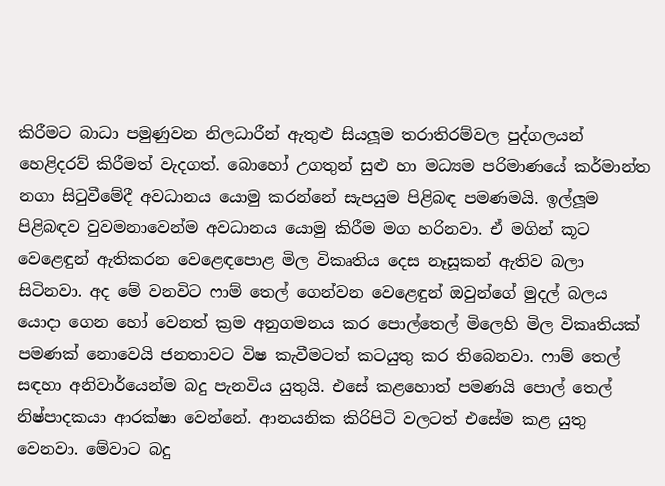කිරීමට බාධා පමුණුවන නිලධාරීන් ඇතුළු සියලූම තරාතිරම්වල පුද්ගලයන් හෙළිදරව් කිරීමත් වැදගත්. බොහෝ උගතුන් සුළු හා මධ්‍යම පරිමාණයේ කර්මාන්ත නගා සිටුවීමේදී අවධානය යොමු කරන්නේ සැපයුම පිළිබඳ පමණමයි. ඉල්ලූම පිළිබඳව වුවමනාවෙන්ම අවධානය යොමු කිරීම මග හරිනවා. ඒ මගින් කූට වෙළෙඳුන් ඇතිකරන වෙළෙඳපොළ මිල විකෘතිය දෙස නෑසූකන් ඇතිව බලා සිටිනවා. අද මේ වනවිට ෆාම් තෙල් ගෙන්වන වෙළෙඳුන් ඔවුන්ගේ මුදල් බලය යොදා ගෙන හෝ වෙනත් ක්‍රම අනුගමනය කර පොල්තෙල් මිලෙහි මිල විකෘතියක් පමණක් නොවෙයි ජනතාවට විෂ කැවීමටත් කටයුතු කර තිබෙනවා. ෆාම් තෙල් සඳහා අනිවාර්යෙන්ම බදු පැනවිය යුතුයි. එසේ කළහොත් පමණයි පොල් තෙල් නිෂ්පාදකයා ආරක්ෂා වෙන්නේ. ආනයනික කිරිපිටි වලටත් එසේම කළ යුතු වෙනවා. මේවාට බදු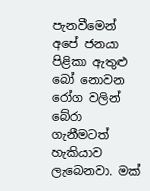පැනවීමෙන් අපේ ජනයා පිළිකා ඇතුළු බෝ නොවන රෝග වලින් බේරා ගැනීමටත් හැකියාව ලැබෙනවා. මක්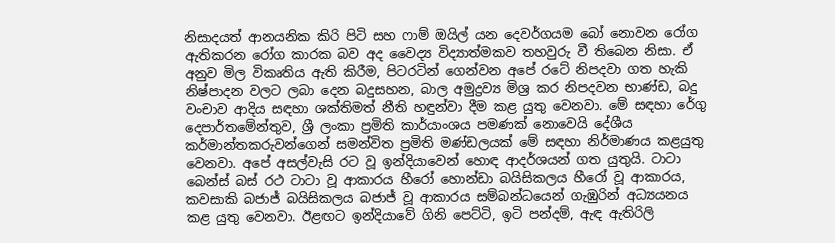නිසාදයත් ආනයනික කිරි පිටි සහ ෆාම් ඔයිල් යන දෙවර්ගයම බෝ නොවන රෝග ඇතිකරන රෝග කාරක බව අද වෛද්‍ය විද්‍යාත්මකව තහවුරු වී තිබෙන නිසා. ඒ අනුව මිල විකෘතිය ඇති කිරීම, පිටරටින් ගෙන්වන අපේ රටේ නිපදවා ගත හැකි නිෂ්පාදන වලට ලබා දෙන බදුසහන, බාල අමුද්‍රව්‍ය මිශ්‍ර කර නිපදවන භාණ්ඩ, බදු වංචාව ආදිය සඳහා ශක්තිමත් නීති හඳුන්වා දීම කළ යුතු වෙනවා. මේ සඳහා රේගු දෙපාර්තමේන්තුව, ශ්‍රී ලංකා ප්‍රමිති කාර්යාංශය පමණක් නොවෙයි දේශීය කර්මාන්තකරුවන්ගෙන් සමන්විත ප්‍රමිති මණ්ඩලයක් මේ සඳහා නිර්මාණය කළයුතු වෙනවා. අපේ අසල්වැසි රට වූ ඉන්දියාවෙන් හොඳ ආදර්ශයන් ගත යුතුයි. ටාටා බෙන්ස් බස් රථ ටාටා වූ ආකාරය හීරෝ හොන්ඩා බයිසිකලය හීරෝ වූ ආකාරය, කවසාකි බජාජ් බයිසිකලය බජාජ් වූ ආකාරය සම්බන්ධයෙන් ගැඹුරින් අධ්‍යයනය කළ යුතු වෙනවා. ඊළඟට ඉන්දියාවේ ගිනි පෙට්ටි, ඉටි පන්දම්, ඇඳ ඇතිරිලි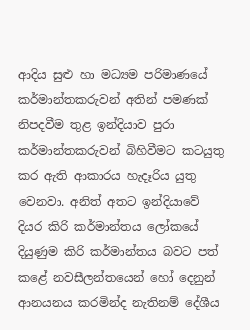ආදිය සුළු හා මධ්‍යම පරිමාණයේ කර්මාන්තකරුවන් අතින් පමණක් නිපදවීම තුළ ඉන්දියාව පුරා කර්මාන්තකරුවන් බිහිවීමට කටයුතු කර ඇති ආකාරය හැදෑරිය යුතු වෙනවා. අනිත් අතට ඉන්දියාවේ දියර කිරි කර්මාන්තය ලෝකයේ දියුණුම කිරි කර්මාන්තය බවට පත් කළේ නවසීලන්තයෙන් හෝ දෙනුන් ආනයනය කරමින්ද නැතිනම් දේශීය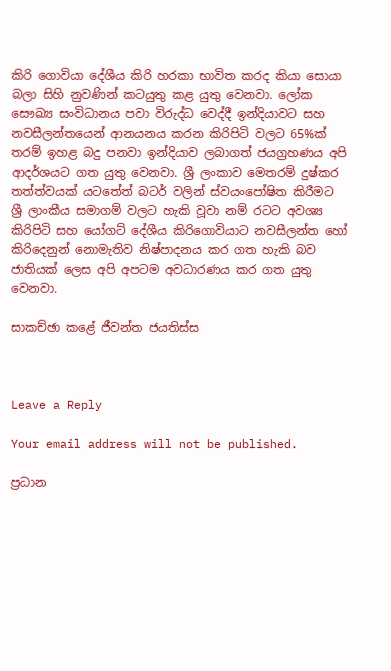කිරි ගොවියා දේශීය කිරි හරකා භාවිත කරද කියා සොයා බලා සිහි නුවණින් කටයුතු කළ යුතු වෙනවා. ලෝක සෞඛ්‍ය සංවිධානය පවා විරුද්ධ වෙද්දී ඉන්දියාවට සහ නවසීලන්තයෙන් ආනයනය කරන කිරිපිටි වලට 65%ක් තරම් ඉහළ බදු පනවා ඉන්දියාව ලබාගත් ජයග්‍රහණය අපි ආදර්ශයට ගත යුතු වෙනවා. ශ්‍රී ලංකාව මෙතරම් දුෂ්කර තත්ත්වයක් යටතේත් බටර් වලින් ස්වයංපෝෂිත කිරීමට ශ්‍රී ලාංකීය සමාගම් වලට හැකි වූවා නම් රටට අවශ්‍ය කිරිපිටි සහ යෝගට් දේශීය කිරිගොවියාට නවසීලන්ත හෝ කිරිදෙනුන් නොමැතිව නිෂ්පාදනය කර ගත හැකි බව ජාතියක් ලෙස අපි අපටම අවධාරණය කර ගත යුතු වෙනවා.

සාකච්ඡා කළේ ජීවන්ත ජයතිස්ස



Leave a Reply

Your email address will not be published.

ප්‍රධාන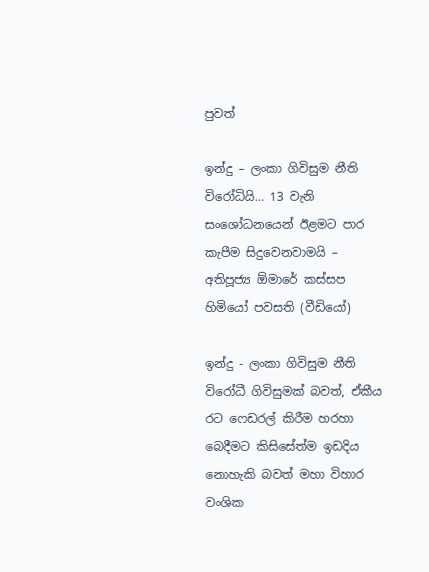පුවත්

ඉන්දු – ලංකා ගිවිසුම නීති විරෝධියි… 13 වැනි සංශෝධනයෙන් ඊළමට පාර කැපීම සිදුවෙනවාමයි – අතිපූජ්‍ය ඕමාරේ කස්සප හිමියෝ පවසති (වීඩියෝ)

ඉන්දු - ලංකා ගිවිසුම නීති විරෝධී ගිවිසුමක් බවත්, ඒකීය රට ෆෙඩරල් කිරීම හරහා බෙදීමට කිසිසේත්ම ඉඩදිය නොහැකි බවත් මහා විහාර වංශික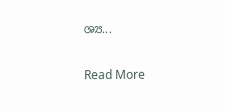ශ්‍ය...


Read More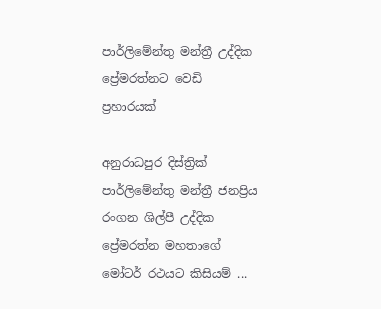පාර්ලිමේන්තු මන්ත්‍රී උද්දික ප්‍රේමරත්නට වෙඩි ප්‍රහාරයක්

අනුරාධපුර දිස්ත්‍රික් පාර්ලිමේන්තු මන්ත්‍රී ජනප්‍රිය රංගන ශිල්පී උද්දික ප්‍රේමරත්න මහතාගේ මෝටර් රථයට කිසියම් ...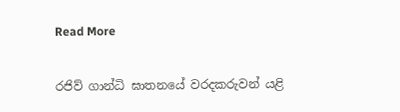Read More

රජිව් ගාන්ධි ඝාතනයේ වරදකරුවන් යළි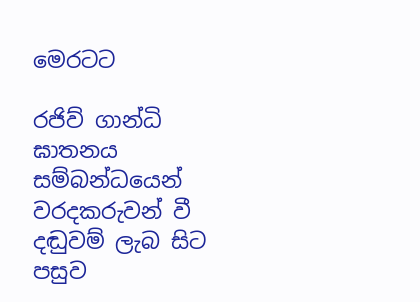මෙරටට

රජිව් ගාන්ධි ඝාතනය සම්බන්ධයෙන් වරදකරුවන් වී දඬුවම් ලැබ සිට පසුව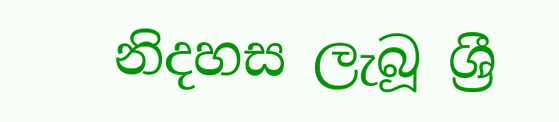නිදහස ලැබූ ශ්‍රී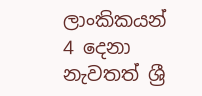ලාංකිකයන් 4 දෙනා නැවතත් ශ්‍රී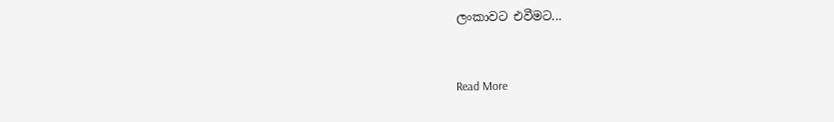ලංකාවට එවීමට...


Read More